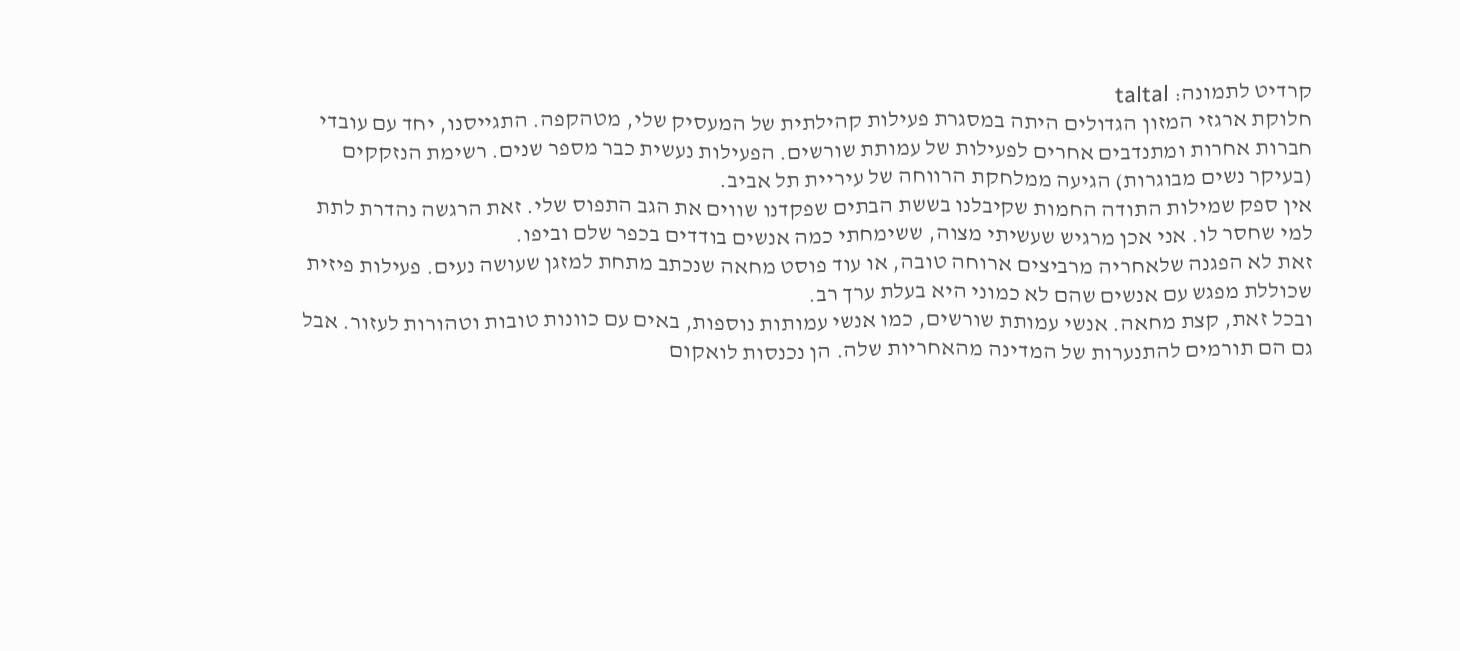קרדיט לתמונה: taltal
חלוקת ארגזי המזון הגדולים היתה במסגרת פעילות קהילתית של המעסיק שלי, מטהקפה. התגייסנו, יחד עם עובדי חברות אחרות ומתנדבים אחרים לפעילות של עמותת שורשים. הפעילות נעשית כבר מספר שנים. רשימת הנזקקים (בעיקר נשים מבוגרות) הגיעה ממלחקת הרווחה של עיריית תל אביב.
אין ספק שמילות התודה החמות שקיבלנו בששת הבתים שפקדנו שווים את הגב התפוס שלי. זאת הרגשה נהדרת לתת למי שחסר לו. אני אכן מרגיש שעשיתי מצוה, ששימחתי כמה אנשים בודדים בכפר שלם וביפו.
זאת לא הפגנה שלאחריה מרביצים ארוחה טובה, או עוד פוסט מחאה שנכתב מתחת למזגן שעושה נעים. פעילות פיזית שכוללת מפגש עם אנשים שהם לא כמוני היא בעלת ערך רב.
ובכל זאת, קצת מחאה. אנשי עמותת שורשים, כמו אנשי עמותות נוספות, באים עם כוונות טובות וטהורות לעזור. אבל גם הם תורמים להתנערות של המדינה מהאחריות שלה. הן נכנסות לואקום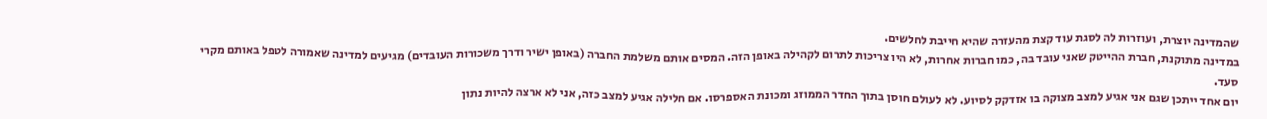שהמדינה יוצרת, ועוזרות לה לסגת עוד קצת מהעזרה שהיא חייבת לחלשים.
במדינה מתוקנת, חברת ההייטק שאני עובד בה, כמו חברות אחרות, לא היו צריכות לתרום לקהילה באופן הזה. המסים אותם משלמת החברה (באופן ישיר ודרך משכורות העובדים) מגיעים למדינה שאמורה לטפל באותם מקרי סעד.
יום אחד ייתכן שגם אני אגיע למצב מצוקה בו אזדקק לסיוע. לא לעולם חוסן בתוך החדר הממוזג ומכונת האספרסו. אם חלילה אגיע למצב כזה, אני לא ארצה להיות נתון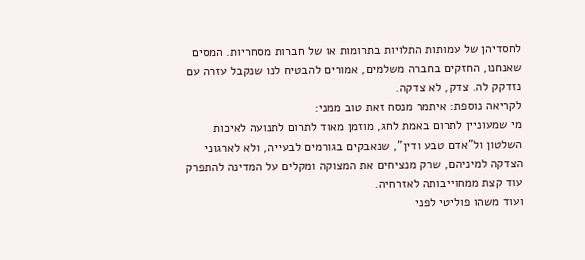לחסדיהן של עמותות התלויות בתרומות או של חברות מסחריות. המסים שאנחנו, החזקים בחברה משלמים, אמורים להבטיח לנו שנקבל עזרה עם נזדקק לה. צדק, לא צדקה.
לקריאה נוספת: איתמר מנסח זאת טוב ממני:
מי שמעוניין לתרום באמת לחג, מוזמן מאוד לתרום לתנועה לאיכות השלטון ול”אדם טבע ודין”, שנאבקים בגורמים לבעייה, ולא לארגוני הצדקה למיניהם, שרק מנציחים את המצוקה ומקלים על המדינה להתפרק עוד קצת ממחוייבותה לאזרחיה.
ועוד משהו פוליטי לפני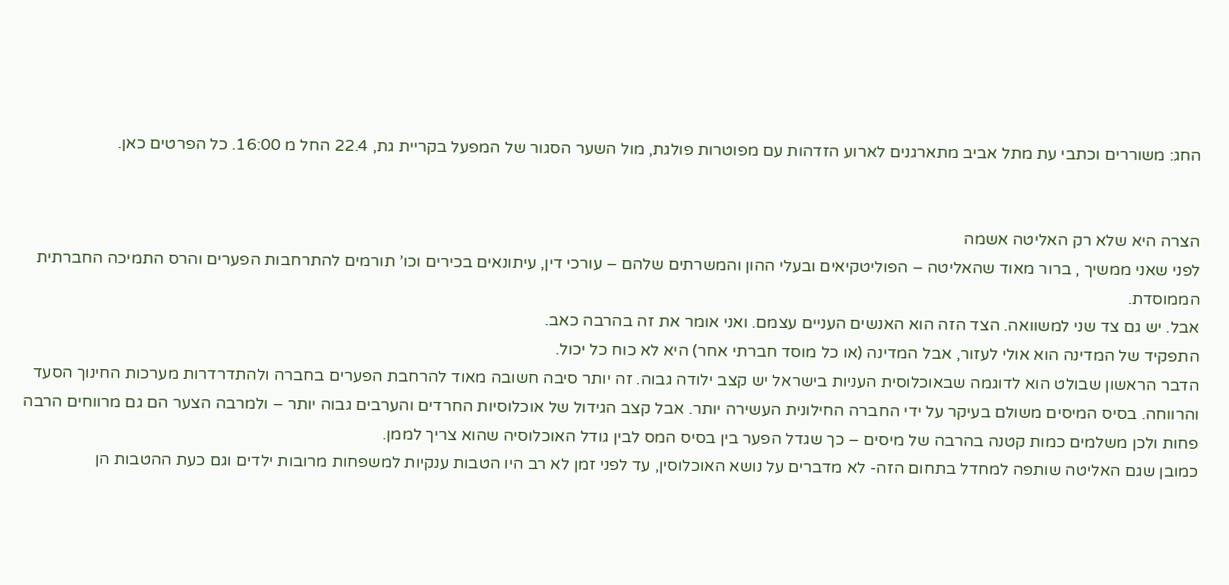החג: משוררים וכתבי עת מתל אביב מתארגנים לארוע הזדהות עם מפוטרות פולגת, מול השער הסגור של המפעל בקריית גת, 22.4 החל מ 16:00. כל הפרטים כאן.


הצרה היא שלא רק האליטה אשמה
לפני שאני ממשיך , ברור מאוד שהאליטה – הפוליטקיאים ובעלי ההון והמשרתים שלהם – עורכי דין, עיתונאים בכירים וכו’ תורמים להתרחבות הפערים והרס התמיכה החברתית הממוסדת.
אבל. יש גם צד שני למשוואה. הצד הזה הוא האנשים העניים עצמם. ואני אומר את זה בהרבה כאב.
התפקיד של המדינה הוא אולי לעזור, אבל המדינה (או כל מוסד חברתי אחר) היא לא כוח כל יכול.
הדבר הראשון שבולט הוא לדוגמה שבאוכלוסית העניות בישראל יש קצב ילודה גבוה. זה יותר סיבה חשובה מאוד להרחבת הפערים בחברה ולהתדרדרות מערכות החינוך הסעד והרווחה. בסיס המיסים משולם בעיקר על ידי החברה החילונית העשירה יותר. אבל קצב הגידול של אוכלוסיות החרדים והערבים גבוה יותר – ולמרבה הצער הם גם מרווחים הרבה פחות ולכן משלמים כמות קטנה בהרבה של מיסים – כך שגדל הפער בין בסיס המס לבין גודל האוכלוסיה שהוא צריך לממן.
כמובן שגם האליטה שותפה למחדל בתחום הזה- לא מדברים על נושא האוכלוסין, עד לפני זמן לא רב היו הטבות ענקיות למשפחות מרובות ילדים וגם כעת ההטבות הן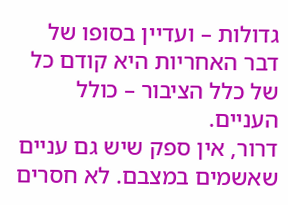גדולות – ועדיין בסופו של דבר האחריות היא קודם כל של כלל הציבור – כולל העניים.
דרור, אין ספק שיש גם עניים שאשמים במצבם. לא חסרים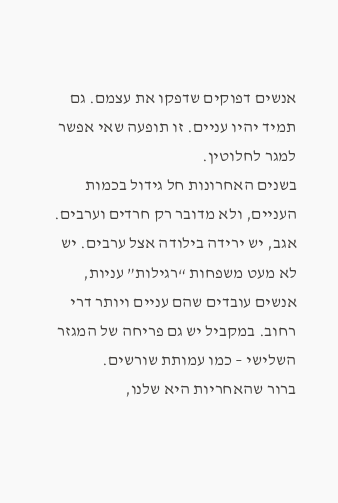אנשים דפוקים שדפקו את עצמם. גם תמיד יהיו עניים. זו תופעה שאי אפשר למגר לחלוטין.
בשנים האחרונות חל גידול בכמות העניים, ולא מדובר רק חרדים וערבים. אגב, יש ירידה בילודה אצל ערבים. יש לא מעט משפחות “רגילות” עניות, אנשים עובדים שהם עניים ויותר דרי רחוב. במקביל יש גם פריחה של המגזר השלישי – כמו עמותת שורשים.
ברור שהאחריות היא שלנו,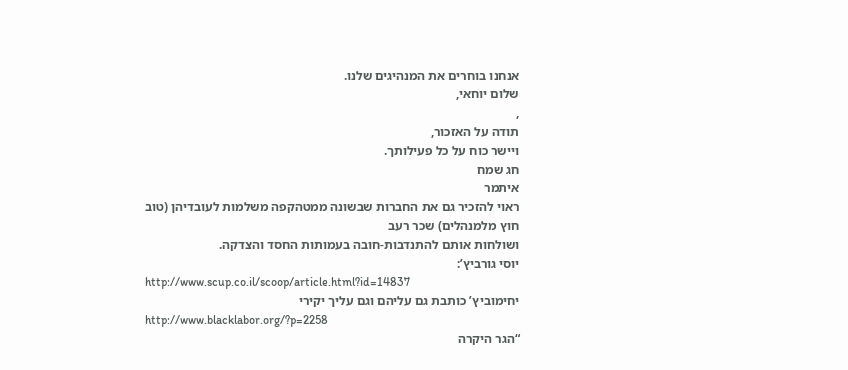אנחנו בוחרים את המנהיגים שלנו.
שלום יוחאי,
,
תודה על האזכור,
ויישר כוח על כל פעילותך.
חג שמח
איתמר
ראוי להזכיר גם את החברות שבשונה ממטהקפה משלמות לעובדיהן (טוב חוץ מלמנהלים) שכר רעב
ושולחות אותם להתנדבות-חובה בעמותות החסד והצדקה.
יוסי גורביץ’:
http://www.scup.co.il/scoop/article.html?id=14837
יחימוביץ’ כותבת גם עליהם וגם עליך יקירי
http://www.blacklabor.org/?p=2258
“הגר היקרה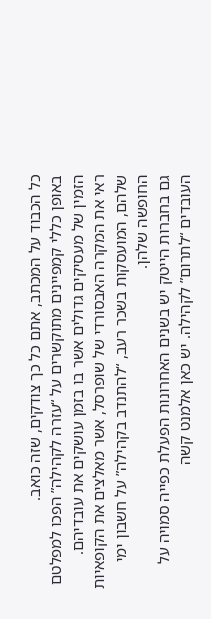כל הכבוד על המכתב, אתם כל כך צודקים, שזה כואב.
באופן כללי קמפיינים מתוקשרים על “עזרה לקהילה” הפכו למפלטם הזמין של מעסיקים גדולים אשר בו בזמן עושקים את עובדיהם.
ראי את המקרה האבסורדי של שופרסל, אשר מאלצים את הקופאיות שלהם, המועסקות בשכר רעב, “להתנדב בקהילה” על חשבון ימי החופשה שלהן.
גם בחברות הייטק יש בשנים האחרונות הפעלת כפייה סמויה על העובדים “לתרום” לקהילה. יש כאן אלמנט קשה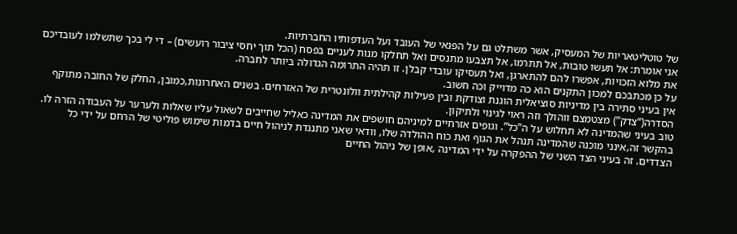של טוטליטאריות של המעסיק, אשר משתלט גם על הפנאי של העובד ועל העדפותיו החברתיות.
אני אומרת: אל תעשו טובות, אל תתרמו, אל תצבעו מתנסים ואל תחלקו מנות לעניים בפסח (הכל תוך יחסי ציבור רועשים) – די לי בכך שתשלמו לעובדיכם את מלוא הזכויות, אפשרו להם להתארגן, ואל תעסיקו עובדי קבלן. זו תהיה התרומה הגדולה ביותר לחברה.
על כן מכתבכם למכון התקנים הוא כה מדוייק וכה חשוב.
אין בעיני סתירה בין מדיניות סוציאלית הוגנת וצודקת ובין פעילות קהילתית וולונטרית של האזרחים. בשנים האחרונות,כמובן, החלק של החובה מתוקף הסדרה(“צדק”) מצטמצם ווהולך וזה ראוי לגינוי ולתיקון.
טוב בעיני שהמדינה לא תחלוש על ה”כל”. וגופים אזרחיים למיניהם חושפים את המדינה כאליל שחייבים לשאול עליו שאלות ולערער על העבודה הזרה לו.
בהקשר זה,אינני מוכנה שהמדינה תנהל את הגוף ואת כוח ההולדה שלו, וודאי שאני מתנגדת לניהול חיים בדמות שימוש פוליטי של הרחם על ידי כל הצדדים. זה בעיני הצד השני של ההפקרה על ידי המדינה ,אופן של ניהול החיים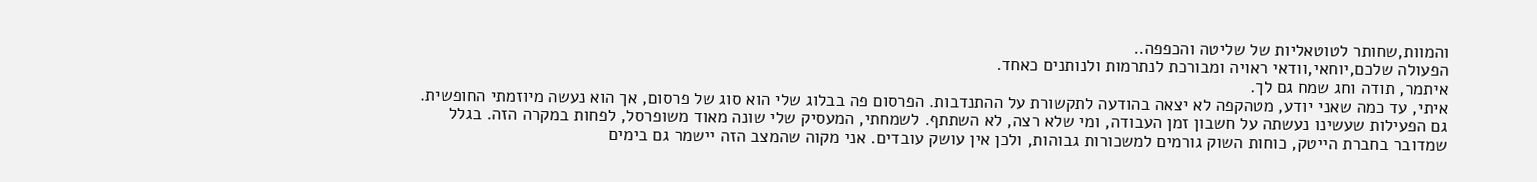והמוות,שחותר לטוטאליות של שליטה והכפפה..
הפעולה שלכם,יוחאי,וודאי ראויה ומבורכת לנתרמות ולנותנים כאחד.
איתמר, תודה וחג שמח גם לך.
איתי, עד כמה שאני יודע, מטהקפה לא יצאה בהודעה לתקשורת על ההתנדבות. הפרסום פה בבלוג שלי הוא סוג של פרסום, אך הוא נעשה מיוזמתי החופשית. גם הפעילות שעשינו נעשתה על חשבון זמן העבודה, ומי שלא רצה, לא השתתף. לשמחתי, המעסיק שלי שונה מאוד משופרסל, לפחות במקרה הזה. בגלל שמדובר בחברת הייטק, כוחות השוק גורמים למשכורות גבוהות, ולכן אין עושק עובדים. אני מקוה שהמצב הזה יישמר גם בימים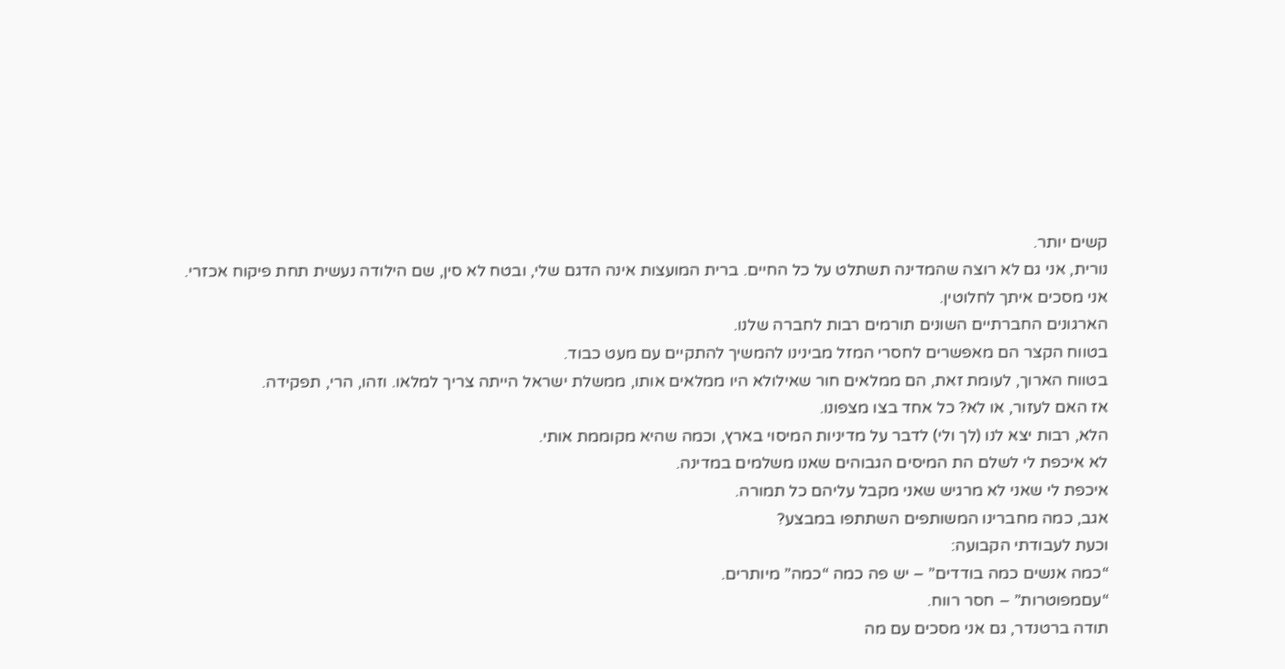קשים יותר.
נורית, אני גם לא רוצה שהמדינה תשתלט על כל החיים. ברית המועצות אינה הדגם שלי, ובטח לא סין, שם הילודה נעשית תחת פיקוח אכזרי.
אני מסכים איתך לחלוטין.
הארגונים החברתיים השונים תורמים רבות לחברה שלנו.
בטווח הקצר הם מאפשרים לחסרי המזל מבינינו להמשיך להתקיים עם מעט כבוד.
בטווח הארוך, לעומת זאת, הם ממלאים חור שאילולא היו ממלאים אותו, ממשלת ישראל הייתה צריך למלאו. וזהו, הרי, תפקידה.
אז האם לעזור, או לא? כל אחד בצו מצפונו.
הלא, רבות יצא לנו (לך ולי) לדבר על מדיניות המיסוי בארץ, וכמה שהיא מקוממת אותי.
לא איכפת לי לשלם הת המיסים הגבוהים שאנו משלמים במדינה.
איכפת לי שאני לא מרגיש שאני מקבל עליהם כל תמורה.
אגב, כמה מחברינו המשותפים השתתפו במבצע?
וכעת לעבודתי הקבועה:
“כמה אנשים כמה בודדים” – יש פה כמה “כמה” מיותרים.
“עםמפוטרות” – חסר רווח.
תודה ברטנדר, גם אני מסכים עם מה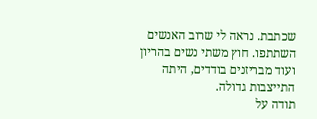שכתבת. נראה לי שרוב האנשים השתתפו. חוץ משתי נשים בהריון ועוד מבריזנים בודדים, היתה התייצבות גדולה.
תודה על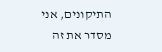התיקונים, אני מסדר את זה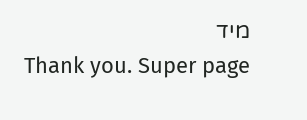מיד
Thank you. Super page